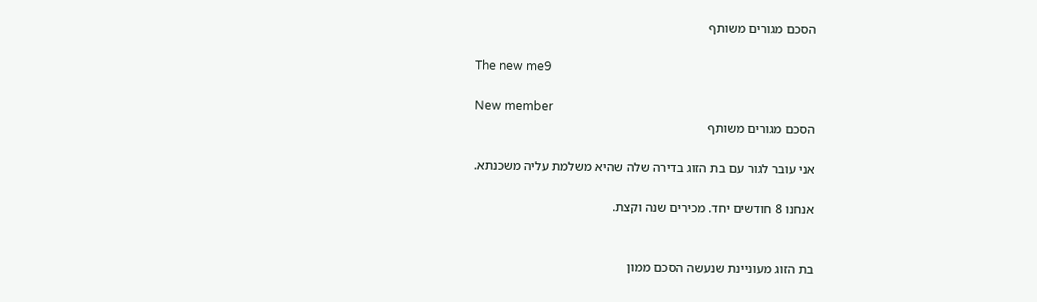הסכם מגורים משותף

The new me9

New member
הסכם מגורים משותף

אני עובר לגור עם בת הזוג בדירה שלה שהיא משלמת עליה משכנתא.

אנחנו 8 חודשים יחד. מכירים שנה וקצת.


בת הזוג מעוניינת שנעשה הסכם ממון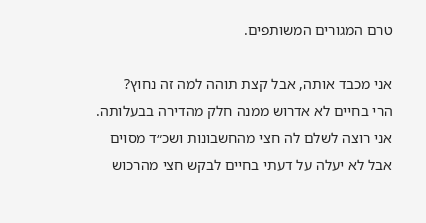טרם המגורים המשותפים.

אני מכבד אותה, אבל קצת תוהה למה זה נחוץ?
הרי בחיים לא אדרוש ממנה חלק מהדירה בבעלותה.
אני רוצה לשלם לה חצי מהחשבונות ושכ״ד מסוים
אבל לא יעלה על דעתי בחיים לבקש חצי מהרכוש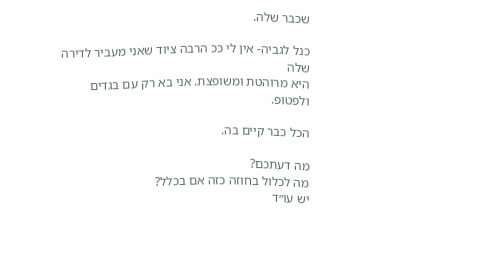שכבר שלה.

כנל לגביה- אין לי ככ הרבה ציוד שאני מעביר לדירה שלה
היא מרוהטת ומשופצת. אני בא רק עם בגדים ולפטופ.

הכל כבר קיים בה.

מה דעתכם?
מה לכלול בחוזה כזה אם בכלל?
יש עו״ד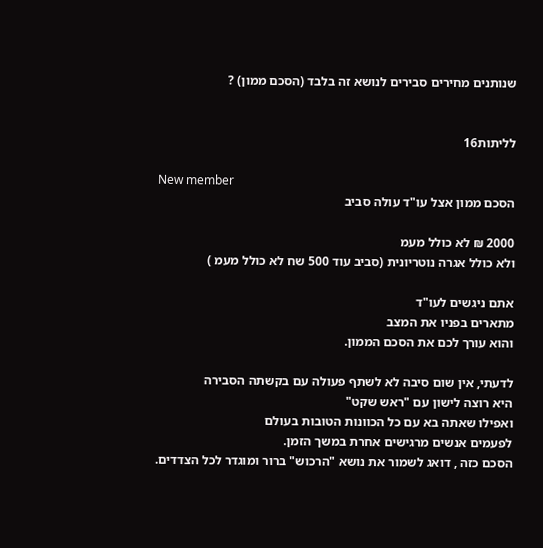שנותנים מחירים סבירים לנושא זה בלבד (הסכם ממון) ?


לליתות16

New member
הסכם ממון אצל עו"ד עולה סביב

2000 ₪ לא כולל מעמ
ולא כולל אגרה נוטריונית (סביב עוד 500 שח לא כולל מעמ )

אתם ניגשים לעו"ד
מתארים בפניו את המצב
והוא עורך לכם את הסכם הממון.

לדעתי, אין שום סיבה לא לשתף פעולה עם בקשתה הסבירה
היא רוצה לישון עם "ראש שקט"
ואפילו שאתה בא עם כל הכוונות הטובות בעולם
לפעמים אנשים מרגישים אחרת במשך הזמן.
הסכם כזה , דואג לשמור את נושא "הרכוש" ברור ומוגדר לכל הצדדים.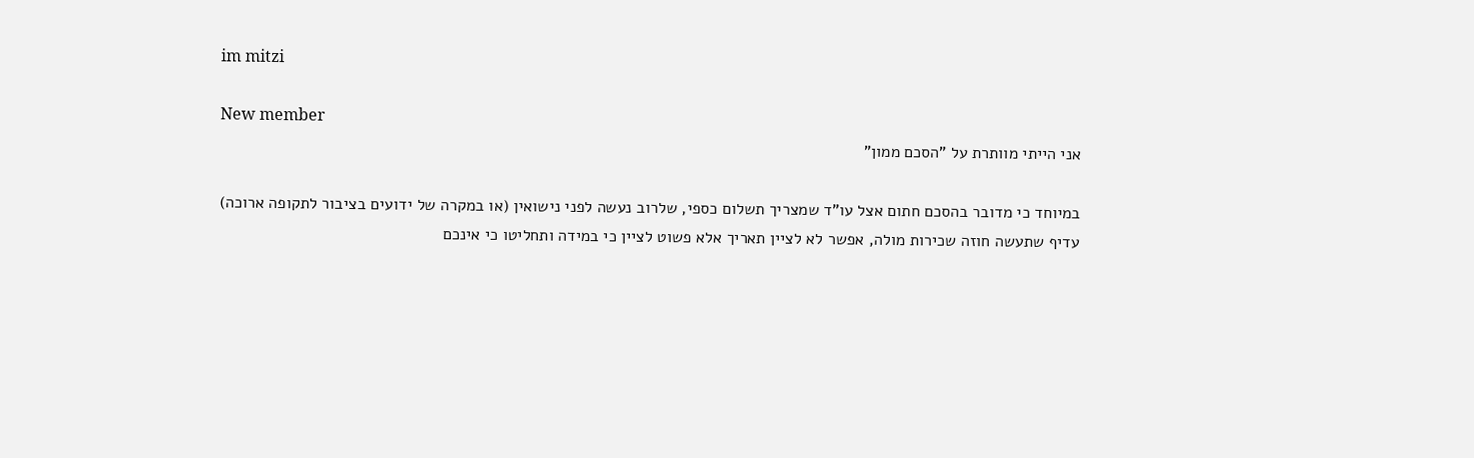im mitzi

New member
אני הייתי מוותרת על "הסכם ממון"

במיוחד כי מדובר בהסכם חתום אצל עו"ד שמצריך תשלום כספי, שלרוב נעשה לפני נישואין (או במקרה של ידועים בציבור לתקופה ארוכה)
עדיף שתעשה חוזה שכירות מולה, אפשר לא לציין תאריך אלא פשוט לציין כי במידה ותחליטו כי אינכם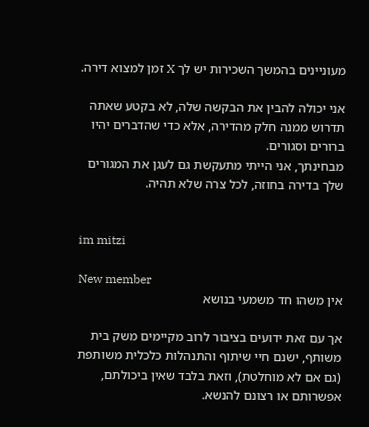מעוניינים בהמשך השכירות יש לך X זמן למצוא דירה.

אני יכולה להבין את הבקשה שלה, לא בקטע שאתה תדרוש ממנה חלק מהדירה, אלא כדי שהדברים יהיו ברורים וסגורים.
מבחינתך, אני הייתי מתעקשת גם לעגן את המגורים שלך בדירה בחוזה, לכל צרה שלא תהיה.


im mitzi

New member
אין משהו חד משמעי בנושא

אך עם זאת ידועים בציבור לרוב מקיימים משק בית משותף, ישנם חיי שיתוף והתנהלות כלכלית משותפת (גם אם לא מוחלטת), וזאת בלבד שאין ביכולתם, אפשרותם או רצונם להנשא.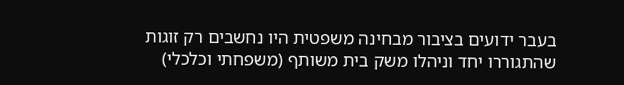בעבר ידועים בציבור מבחינה משפטית היו נחשבים רק זוגות שהתגוררו יחד וניהלו משק בית משותף (משפחתי וכלכלי)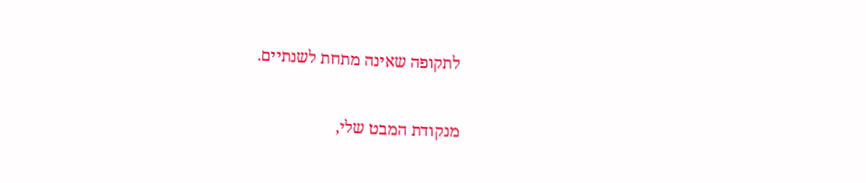לתקופה שאינה מתחת לשנתיים.

מנקודת המבט שלי,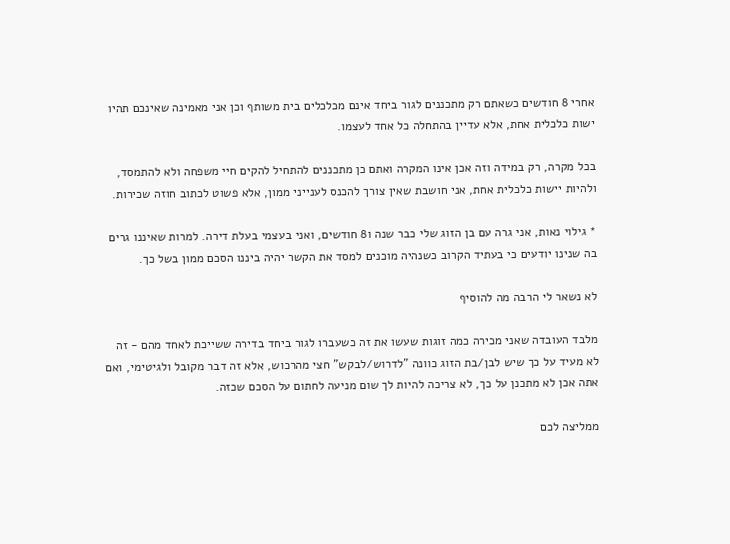אחרי 8 חודשים כשאתם רק מתכננים לגור ביחד אינם מכלכלים בית משותף וכן אני מאמינה שאינכם תהיו ישות כלכלית אחת, אלא עדיין בהתחלה כל אחד לעצמו.

בכל מקרה, רק במידה וזה אכן אינו המקרה ואתם כן מתכננים להתחיל להקים חיי משפחה ולא להתמסד, ולהיות יישות כלכלית אחת, אני חושבת שאין צורך להכנס לענייני ממון, אלא פשוט לכתוב חוזה שכירות.

* גילוי נאות, אני גרה עם בן הזוג שלי כבר שנה ו8 חודשים, ואני בעצמי בעלת דירה. למרות שאיננו גרים בה שנינו יודעים כי בעתיד הקרוב כשנהיה מוכנים למסד את הקשר יהיה ביננו הסכם ממון בשל כך.

לא נשאר לי הרבה מה להוסיף

מלבד העובדה שאני מכירה כמה זוגות שעשו את זה כשעברו לגור ביחד בדירה ששייכת לאחד מהם - זה לא מעיד על כך שיש לבן/בת הזוג כוונה "לדרוש/לבקש" חצי מהרכוש, אלא זה דבר מקובל ולגיטימי, ואם אתה אכן לא מתכנן על כך, לא צריכה להיות לך שום מניעה לחתום על הסכם שכזה.

ממליצה לכם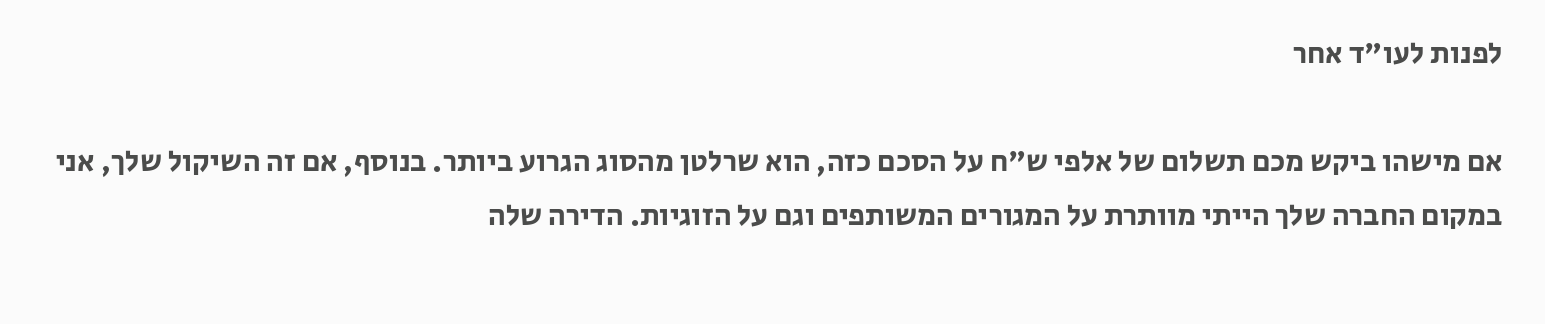לפנות לעו"ד אחר

אם מישהו ביקש מכם תשלום של אלפי ש"ח על הסכם כזה, הוא שרלטן מהסוג הגרוע ביותר. בנוסף, אם זה השיקול שלך, אני במקום החברה שלך הייתי מוותרת על המגורים המשותפים וגם על הזוגיות. הדירה שלה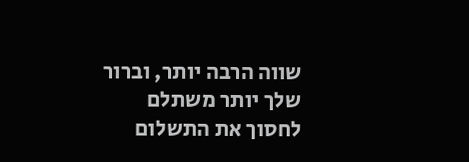שווה הרבה יותר, וברור שלך יותר משתלם לחסוך את התשלום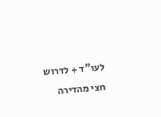לעו"ד + לדרוש חצי מהדירה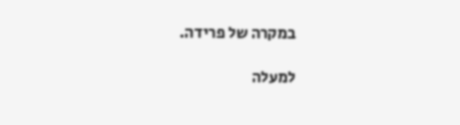במקרה של פרידה.

למעלה